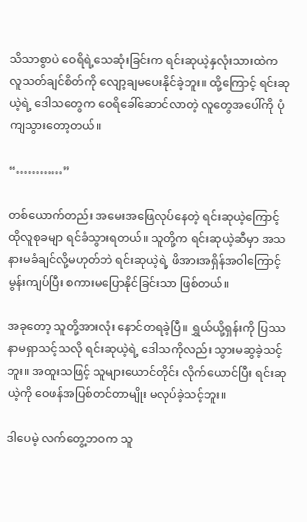သိသာစွာပဲ ဝေရိရဲ့သေဆုံးခြင်းက ရင်းဆုယဲ့နှလုံးသားထဲက လူသတ်ချင်စိတ်ကို လျော့ချမပေးနိုင်ခဲ့ဘူး။ ထို့ကြောင့် ရင်းဆုယဲ့ရဲ့ ဒေါသတွေက ဝေရိခေါ်ဆောင်လာတဲ့ လူတွေအပေါ်ကို ပုံကျသွားတော့တယ်။

“…………”

တစ်ယောက်တည်း အမေးအဖြေလုပ်နေတဲ့ ရင်းဆုယဲ့ကြောင့် ထိုလူစုခမျာ ရင်ခံသွားရတယ်။ သူတို့က ရင်းဆုယဲ့ဆီမှာ အသနားမခံချင်လို့မဟုတ်ဘဲ ရင်းဆုယဲ့ရဲ့ ဖိအားအရှိန်အဝါကြောင့် မွန်းကျပ်ပြီး စကားမပြောနိုင်ခြင်းသာ ဖြစ်တယ်။

အခုတော့ သူတို့အားလုံး နောင်တရခဲ့ပြီ။ ရွှယ်ယို့ရှန်းကို ပြဿနာမရှာသင့်သလို ရင်းဆုယဲ့ရဲ့ ဒေါသကိုလည်း သွားမဆွခဲ့သင့်ဘူး။ အထူးသဖြင့် သူများယောင်တိုင်း လိုက်ယောင်ပြီး ရင်းဆုယဲ့ကို ဝေဖန်အပြစ်တင်တာမျိုး မလုပ်ခဲ့သင့်ဘူး။

ဒါပေမဲ့ လက်တွေ့ဘဝက သူ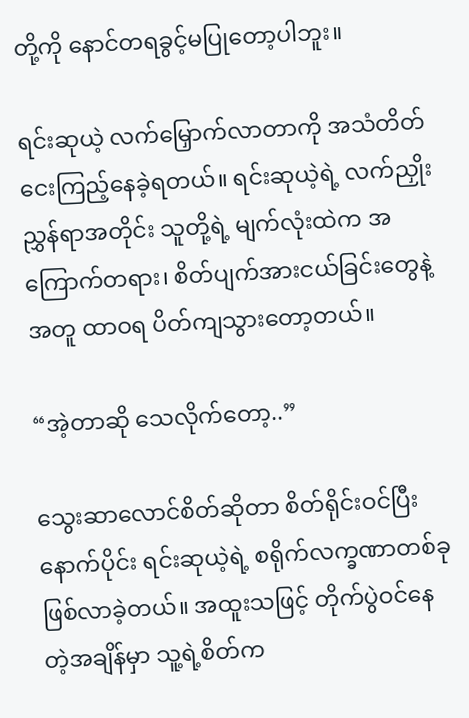တို့ကို နောင်တရခွင့်မပြုတော့ပါဘူး။

ရင်းဆုယဲ့ လက်မြှောက်လာတာကို အသံတိတ် ငေးကြည့်နေခဲ့ရတယ်။ ရင်းဆုယဲ့ရဲ့ လက်ညှိုးညွှန်ရာအတိုင်း သူတို့ရဲ့ မျက်လုံးထဲက အကြောက်တရား၊ စိတ်ပျက်အားငယ်ခြင်းတွေနဲ့အတူ ထာဝရ ပိတ်ကျသွားတော့တယ်။

“အဲ့တာဆို သေလိုက်တော့..”

သွေးဆာလောင်စိတ်ဆိုတာ စိတ်ရိုင်းဝင်ပြီးနောက်ပိုင်း ရင်းဆုယဲ့ရဲ့ စရိုက်လက္ခဏာတစ်ခု ဖြစ်လာခဲ့တယ်။ အထူးသဖြင့် တိုက်ပွဲဝင်နေတဲ့အချိန်မှာ သူ့ရဲ့စိတ်က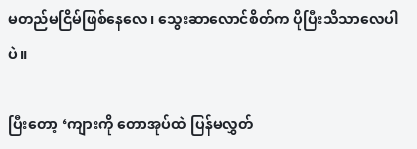မတည်မငြိမ်ဖြစ်နေလေ၊ သွေးဆာလောင်စိတ်က ပိုပြီးသိသာလေပါပဲ။

ပြီးတော့ ‘ကျားကို တောအုပ်ထဲ ပြန်မလွှတ်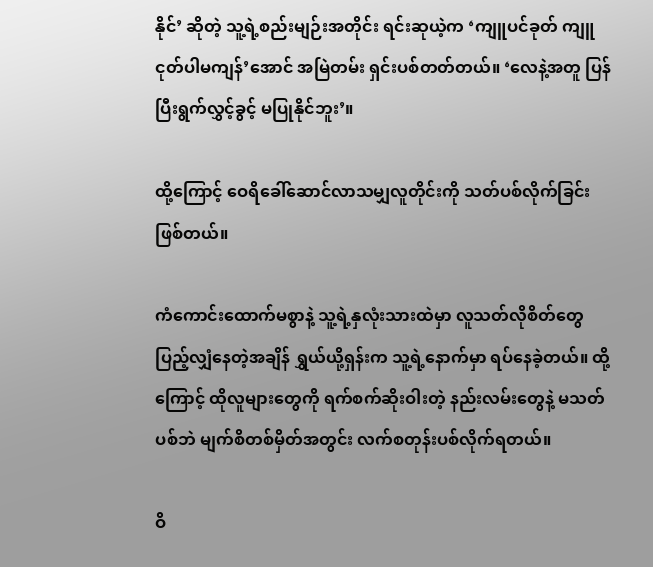နိုင်’ ဆိုတဲ့ သူ့ရဲ့စည်းမျဉ်းအတိုင်း ရင်းဆုယဲ့က ‘ကျူပင်ခုတ် ကျူငုတ်ပါမကျန်’အောင် အမြဲတမ်း ရှင်းပစ်တတ်တယ်။ ‘လေနဲ့အတူ ပြန်ပြီးရွက်လွှင့်ခွင့် မပြုနိုင်ဘူး’။

ထို့ကြောင့် ဝေရိခေါ်ဆောင်လာသမျှလူတိုင်းကို သတ်ပစ်လိုက်ခြင်း ဖြစ်တယ်။

ကံကောင်းထောက်မစွာနဲ့ သူ့ရဲ့နှလုံးသားထဲမှာ လူသတ်လိုစိတ်တွေ ပြည့်လျှံနေတဲ့အချိန် ရွှယ်ယို့ရှန်းက သူ့ရဲ့နောက်မှာ ရပ်နေခဲ့တယ်။ ထို့ကြောင့် ထိုလူများတွေကို ရက်စက်ဆိုးဝါးတဲ့ နည်းလမ်းတွေနဲ့ မသတ်ပစ်ဘဲ မျက်စိတစ်မှိတ်အတွင်း လက်စတုန်းပစ်လိုက်ရတယ်။

ဝိ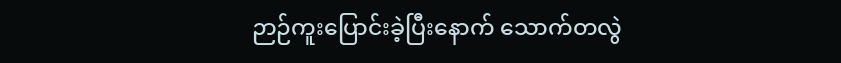ဉာဉ်ကူးပြောင်းခဲ့ပြီးနောက် သောက်တလွဲ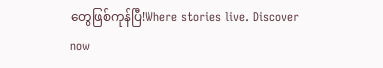တွေဖြစ်ကုန်ပြီ!Where stories live. Discover now